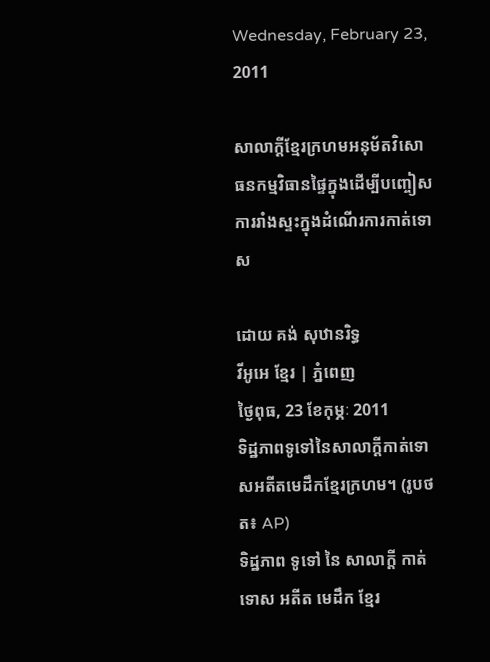Wednesday, February 23, 2011

សាលាក្ដីខ្មែរក្រហមអនុម័តវិសោធនកម្មវិធានផ្ទៃក្នុងដើម្បីបញ្ចៀសការរាំងស្ទះក្នុងដំណើរការកាត់ទោស

ដោយ គង់ សុឋានរិទ្ធ
វីអូអេ ខ្មែរ | ភ្នំពេញ
ថ្ងៃពុធ, 23 ខែកុម្ភៈ 2011
ទិដ្ឋភាពទូទៅនៃសាលាក្ដីកាត់ទោសអតីតមេដឹកខ្មែរក្រហម។ (រូបថត៖ AP)
ទិដ្ឋភាព ទូទៅ នៃ សាលាក្ដី កាត់ទោស អតីត មេដឹក ខ្មែរ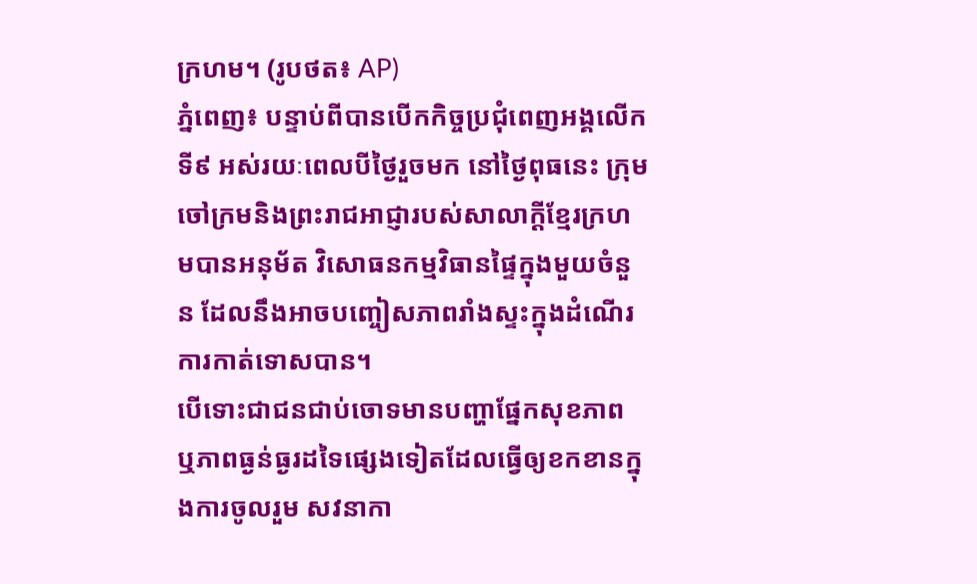ក្រហម។ (រូបថត៖ AP)
ភ្នំពេញ៖ បន្ទាប់ពីបានបើកកិច្ចប្រជុំពេញអង្គលើកទី៩ អស់រយៈពេលបីថ្ងៃរួចមក នៅថ្ងៃពុធនេះ ក្រុមចៅក្រមនិងព្រះរាជអាជ្ញារបស់សាលាក្ដីខ្មែរក្រហមបានអនុម័ត វិសោធនកម្មវិធានផ្ទៃក្នុងមួយចំនួន ដែលនឹងអាចបញ្ចៀសភាពរាំងស្ទះក្នុងដំណើរការកាត់ទោសបាន។
បើទោះជាជនជាប់ចោទមានបញ្ហាផ្នែកសុខភាព ឬភាពធ្ងន់ធ្ងរដទៃផ្សេងទៀតដែលធ្វើឲ្យខកខានក្នុងការចូលរួម សវនាកា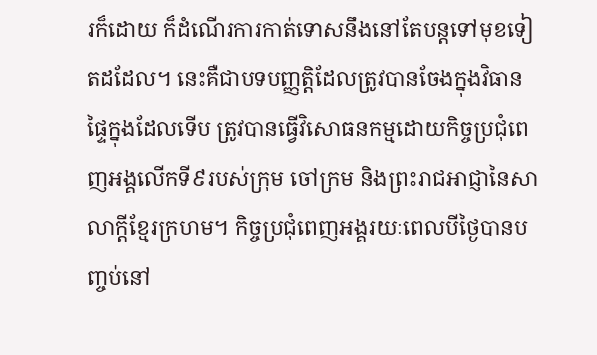រក៏ដោយ ក៏ដំណើរការកាត់ទោសនឹងនៅតែបន្ដទៅមុខទៀតដដែល។ នេះគឺជាបទបញ្ញត្តិដែលត្រូវបានចែងក្នុងវិធានផ្ទៃក្នុងដែលទើប ត្រូវបានធ្វើវិសោធនកម្មដោយកិច្ចប្រជុំពេញអង្គលើកទី៩របស់ក្រុម ចៅក្រម និងព្រះរាជអាជ្ញានៃសាលាក្ដីខ្មែរក្រហម។ កិច្ចប្រជុំពេញអង្គរយៈពេលបីថ្ងៃបានបញ្ចប់នៅ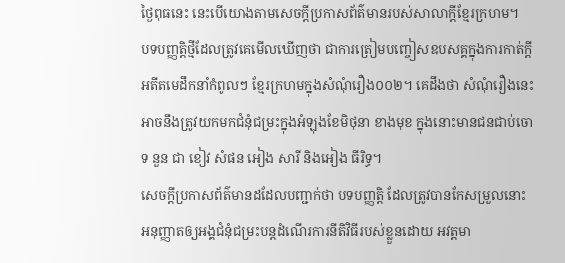ថ្ងៃពុធនេះ នេះបើយោងតាមសេចក្ដីប្រកាសព័ត៌មានរបស់សាលាក្ដីខ្មែរក្រហម។
បទបញ្ញត្តិថ្មីដែលត្រូវគេមើលឃើញថា ជាការត្រៀមបញ្ចៀសឧបសគ្គក្នុងការកាត់ក្ដីអតីតមេដឹកនាំកំពូលៗ ខ្មែរក្រហមក្នុងសំណុំរឿង០០២។ គេដឹងថា សំណុំរឿងនេះអាចនឹងត្រូវយកមកជំនុំជម្រះក្នុងអំឡុងខែមិថុនា ខាងមុខ ក្នុងនោះមានជនជាប់ចោទ នួន ជា ខៀវ សំផន អៀង សារី និងអៀង ធីរិទ្ធ។
សេចក្ដីប្រកាសព័ត៌មានដដែលបញ្ជាក់ថា បទបញ្ញត្តិ ដែលត្រូវបានកែសម្រួលនោះ អនុញ្ញាតឲ្យអង្គជំនុំជម្រះបន្ដដំណើរការនីតិវិធីរបស់ខ្លួនដោយ អវត្តមា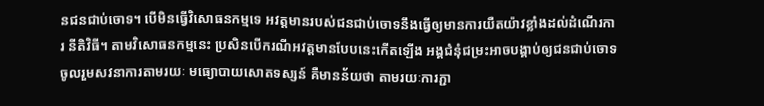នជនជាប់ចោទ។ បើមិនធ្វើវិសោធនកម្មទេ អវត្តមានរបស់ជនជាប់ចោទនឹងធ្វើឲ្យមានការយឺតយ៉ាវខ្លាំងដល់ដំណើរការ នីតិវិធី។ តាមវិសោធនកម្មនេះ ប្រសិនបើករណីអវត្តមានបែបនេះកើតឡើង អង្គជំនុំជម្រះអាចបង្គាប់ឲ្យជនជាប់ចោទចូលរួមសវនាការតាមរយៈ មធ្យោបាយសោតទស្សន៍ គឺមានន័យថា តាមរយៈការភ្ជា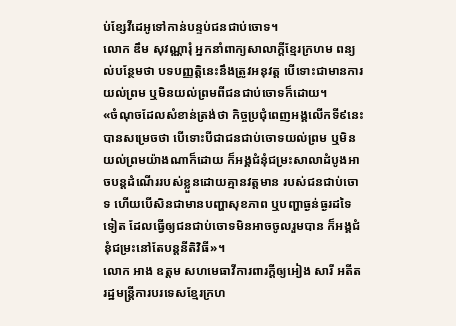ប់ខ្សែវីដេអូទៅកាន់បន្ទប់ជនជាប់ចោទ។
លោក ឌឹម សុវណ្ណារុំ អ្នកនាំពាក្យសាលាក្ដីខ្មែរក្រហម ពន្យល់បន្ថែមថា បទបញ្ញត្តិនេះនឹងត្រូវអនុវត្ត បើទោះជាមានការយល់ព្រម ឬមិនយល់ព្រមពីជនជាប់ចោទក៏ដោយ។
«ចំណុចដែលសំខាន់ត្រង់ថា កិច្ចប្រជុំពេញអង្គលើកទី៩នេះបានសម្រេចថា បើទោះបីជាជនជាប់ចោទយល់ព្រម ឬមិនយល់ព្រមយ៉ាងណាក៏ដោយ ក៏អង្គជំនុំជម្រះសាលាដំបូងអាចបន្ដដំណើររបស់ខ្លួនដោយគ្មានវត្តមាន របស់ជនជាប់ចោទ ហើយបើសិនជាមានបញ្ហាសុខភាព ឬបញ្ហាធ្ងន់ធ្ងរដទៃទៀត ដែលធ្វើឲ្យជនជាប់ចោទមិនអាចចូលរួមបាន ក៏អង្គជំនុំជម្រះនៅតែបន្ដនីតិវិធី»។
លោក អាង ឧត្តម សហមេធាវីការពារក្ដីឲ្យអៀង សារី អតីតរដ្ឋមន្ដ្រីការបរទេសខ្មែរក្រហ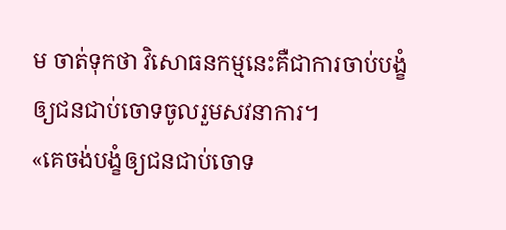ម ចាត់ទុកថា វិសោធនកម្មនេះគឺជាការចាប់បង្ខំឲ្យជនជាប់ចោទចូលរួមសវនាការ។
«គេចង់បង្ខំឲ្យជនជាប់ចោទ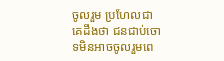ចូលរួម ប្រហែលជាគេដឹងថា ជនជាប់ចោទមិនអាចចូលរួមពេ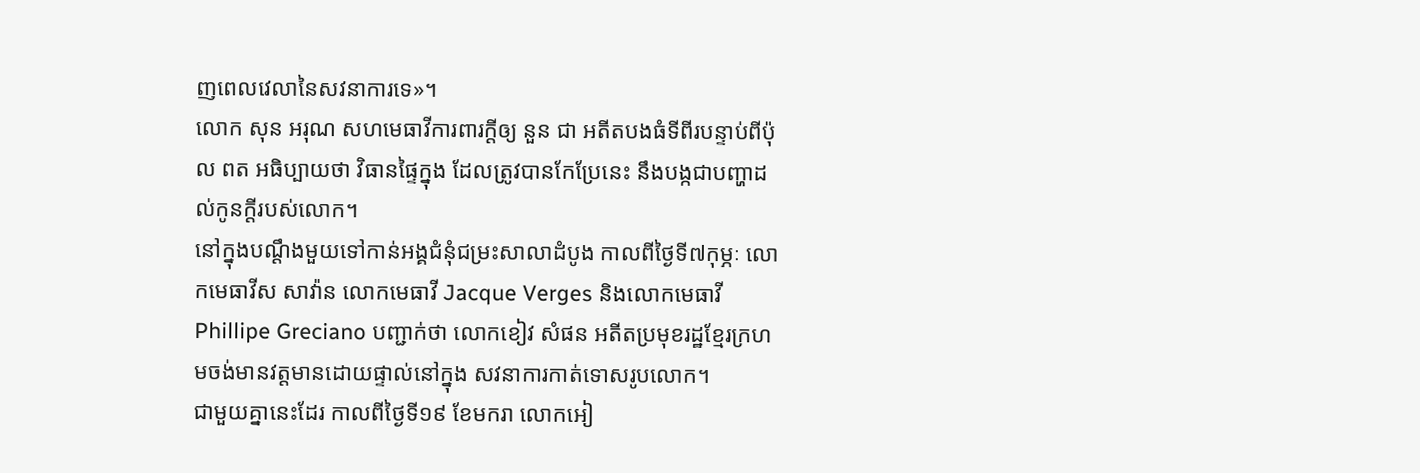ញពេលវេលានៃសវនាការទេ»។
លោក សុន អរុណ សហមេធាវីការពារក្ដីឲ្យ នួន ជា អតីតបងធំទីពីរបន្ទាប់ពីប៉ុល ពត អធិប្បាយថា វិធានផ្ទៃក្នុង ដែលត្រូវបានកែប្រែនេះ នឹងបង្កជាបញ្ហាដល់កូនក្ដីរបស់លោក។
នៅក្នុងបណ្ដឹងមួយទៅកាន់អង្គជំនុំជម្រះសាលាដំបូង កាលពីថ្ងៃទី៧កុម្ភៈ លោកមេធាវីស សាវ៉ាន លោកមេធាវី Jacque Verges និងលោកមេធាវី Phillipe Greciano បញ្ជាក់ថា លោកខៀវ សំផន អតីតប្រមុខរដ្ឋខ្មែរក្រហមចង់មានវត្តមានដោយផ្ទាល់នៅក្នុង សវនាការកាត់ទោសរូបលោក។
ជាមួយគ្នានេះដែរ កាលពីថ្ងៃទី១៩ ខែមករា លោកអៀ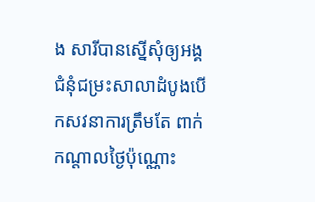ង សារីបានស្នើសុំឲ្យអង្គជំនុំជម្រះសាលាដំបូងបើកសវនាការត្រឹមតែ ពាក់កណ្ដាលថ្ងៃប៉ុណ្ណោះ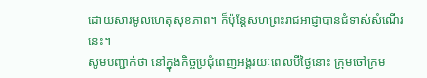ដោយសារមូលហេតុសុខភាព។ ក៏ប៉ុន្ដែសហព្រះរាជអាជ្ញាបានជំទាស់សំណើរនេះ។
សូមបញ្ជាក់ថា នៅក្នុងកិច្ចប្រជុំពេញអង្គរយៈពេលបីថ្ងៃនោះ ក្រុមចៅក្រម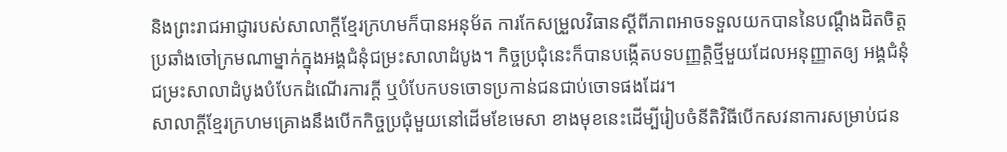និងព្រះរាជអាជ្ញារបស់សាលាក្ដីខ្មែរក្រហមក៏បានអនុម័ត ការកែសម្រួលវិធានស្ដីពីភាពអាចទទួលយកបាននៃបណ្ដឹងដិតចិត្ត ប្រឆាំងចៅក្រមណាម្នាក់ក្នុងអង្គជំនុំជម្រះសាលាដំបូង។ កិច្ចប្រជុំនេះក៏បានបង្កើតបទបញ្ញត្តិថ្មីមួយដែលអនុញ្ញាតឲ្យ អង្គជំនុំជម្រះសាលាដំបូងបំបែកដំណើរការក្ដី ឬបំបែកបទចោទប្រកាន់ជនជាប់ចោទផងដែរ។
សាលាក្ដីខ្មែរក្រហមគ្រោងនឹងបើកកិច្ចប្រជុំមួយនៅដើមខែមេសា ខាងមុខនេះដើម្បីរៀបចំនីតិវិធីបើកសវនាការសម្រាប់ជន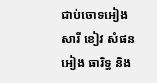ជាប់ចោទអៀង សារី ខៀវ សំផន អៀង ធារិទ្ធ និង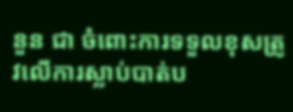នួន ជា ចំពោះការទទួលខុសត្រូវលើការស្លាប់បាត់ប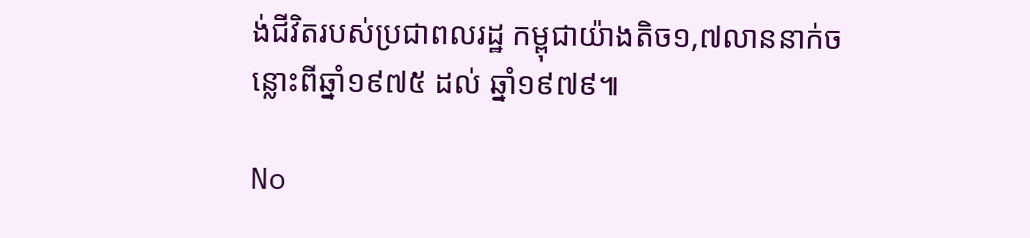ង់ជីវិតរបស់ប្រជាពលរដ្ឋ កម្ពុជាយ៉ាងតិច១,៧លាននាក់ចន្លោះពីឆ្នាំ១៩៧៥ ដល់ ឆ្នាំ១៩៧៩៕

No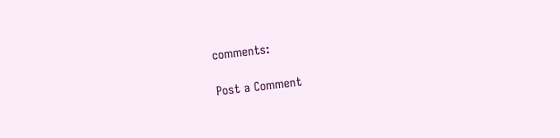comments:

Post a Comment